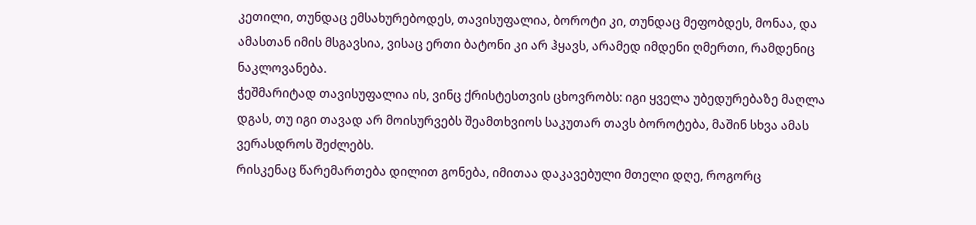კეთილი, თუნდაც ემსახურებოდეს, თავისუფალია, ბოროტი კი, თუნდაც მეფობდეს, მონაა, და ამასთან იმის მსგავსია, ვისაც ერთი ბატონი კი არ ჰყავს, არამედ იმდენი ღმერთი, რამდენიც ნაკლოვანება.
ჭეშმარიტად თავისუფალია ის, ვინც ქრისტესთვის ცხოვრობს: იგი ყველა უბედურებაზე მაღლა დგას, თუ იგი თავად არ მოისურვებს შეამთხვიოს საკუთარ თავს ბოროტება, მაშინ სხვა ამას ვერასდროს შეძლებს.
რისკენაც წარემართება დილით გონება, იმითაა დაკავებული მთელი დღე, როგორც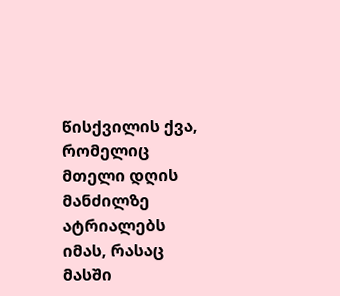წისქვილის ქვა, რომელიც მთელი დღის მანძილზე ატრიალებს იმას, რასაც მასში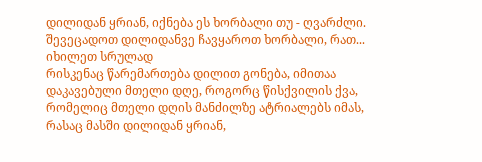დილიდან ყრიან, იქნება ეს ხორბალი თუ - ღვარძლი. შევეცადოთ დილიდანვე ჩავყაროთ ხორბალი, რათ...
იხილეთ სრულად
რისკენაც წარემართება დილით გონება, იმითაა დაკავებული მთელი დღე, როგორც წისქვილის ქვა, რომელიც მთელი დღის მანძილზე ატრიალებს იმას, რასაც მასში დილიდან ყრიან,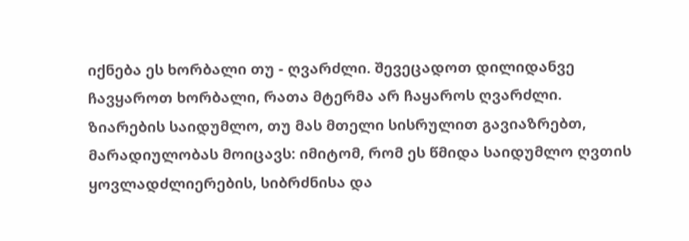იქნება ეს ხორბალი თუ - ღვარძლი. შევეცადოთ დილიდანვე ჩავყაროთ ხორბალი, რათა მტერმა არ ჩაყაროს ღვარძლი.
ზიარების საიდუმლო, თუ მას მთელი სისრულით გავიაზრებთ, მარადიულობას მოიცავს: იმიტომ, რომ ეს წმიდა საიდუმლო ღვთის ყოვლადძლიერების, სიბრძნისა და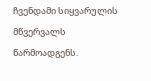ჩვენდამი სიყვარულის მწვერვალს წარმოადგენს.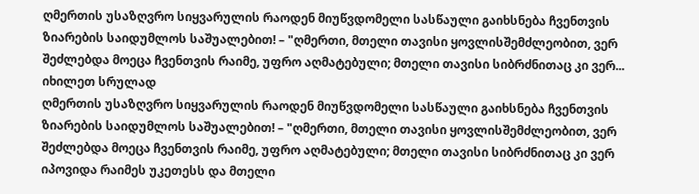ღმერთის უსაზღვრო სიყვარულის რაოდენ მიუწვდომელი სასწაული გაიხსნება ჩვენთვის ზიარების საიდუმლოს საშუალებით! – "ღმერთი, მთელი თავისი ყოვლისშემძლეობით, ვერ შეძლებდა მოეცა ჩვენთვის რაიმე, უფრო აღმატებული; მთელი თავისი სიბრძნითაც კი ვერ...
იხილეთ სრულად
ღმერთის უსაზღვრო სიყვარულის რაოდენ მიუწვდომელი სასწაული გაიხსნება ჩვენთვის ზიარების საიდუმლოს საშუალებით! – "ღმერთი, მთელი თავისი ყოვლისშემძლეობით, ვერ შეძლებდა მოეცა ჩვენთვის რაიმე, უფრო აღმატებული; მთელი თავისი სიბრძნითაც კი ვერ იპოვიდა რაიმეს უკეთესს და მთელი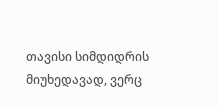თავისი სიმდიდრის მიუხედავად, ვერც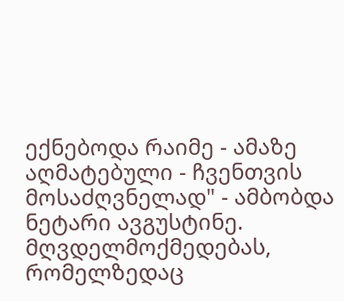ექნებოდა რაიმე - ამაზე აღმატებული - ჩვენთვის მოსაძღვნელად" - ამბობდა ნეტარი ავგუსტინე.
მღვდელმოქმედებას, რომელზედაც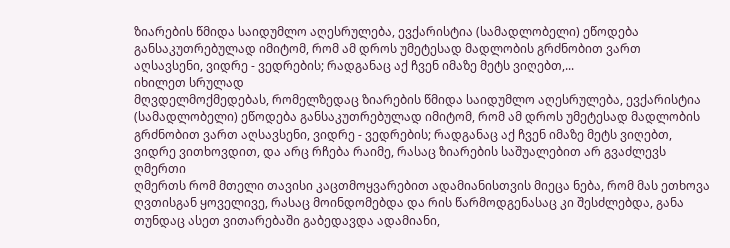ზიარების წმიდა საიდუმლო აღესრულება, ევქარისტია (სამადლობელი) ეწოდება განსაკუთრებულად იმიტომ, რომ ამ დროს უმეტესად მადლობის გრძნობით ვართ აღსავსენი, ვიდრე - ვედრების; რადგანაც აქ ჩვენ იმაზე მეტს ვიღებთ,...
იხილეთ სრულად
მღვდელმოქმედებას, რომელზედაც ზიარების წმიდა საიდუმლო აღესრულება, ევქარისტია (სამადლობელი) ეწოდება განსაკუთრებულად იმიტომ, რომ ამ დროს უმეტესად მადლობის გრძნობით ვართ აღსავსენი, ვიდრე - ვედრების; რადგანაც აქ ჩვენ იმაზე მეტს ვიღებთ, ვიდრე ვითხოვდით, და არც რჩება რაიმე, რასაც ზიარების საშუალებით არ გვაძლევს ღმერთი
ღმერთს რომ მთელი თავისი კაცთმოყვარებით ადამიანისთვის მიეცა ნება, რომ მას ეთხოვა ღვთისგან ყოველივე, რასაც მოინდომებდა და რის წარმოდგენასაც კი შესძლებდა, განა თუნდაც ასეთ ვითარებაში გაბედავდა ადამიანი,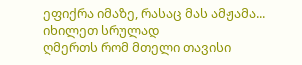ეფიქრა იმაზე, რასაც მას ამჟამა...
იხილეთ სრულად
ღმერთს რომ მთელი თავისი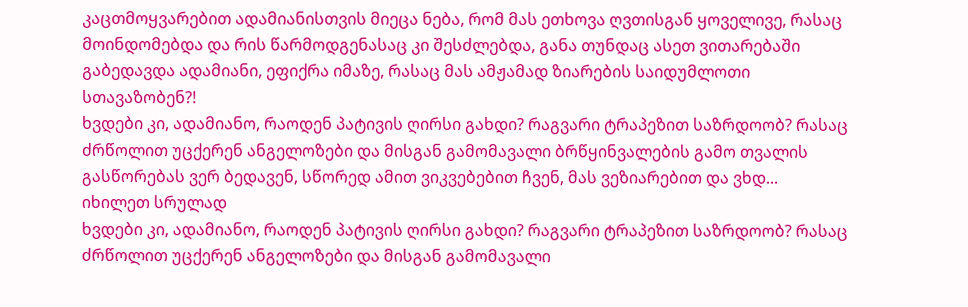კაცთმოყვარებით ადამიანისთვის მიეცა ნება, რომ მას ეთხოვა ღვთისგან ყოველივე, რასაც მოინდომებდა და რის წარმოდგენასაც კი შესძლებდა, განა თუნდაც ასეთ ვითარებაში გაბედავდა ადამიანი, ეფიქრა იმაზე, რასაც მას ამჟამად ზიარების საიდუმლოთი სთავაზობენ?!
ხვდები კი, ადამიანო, რაოდენ პატივის ღირსი გახდი? რაგვარი ტრაპეზით საზრდოობ? რასაც ძრწოლით უცქერენ ანგელოზები და მისგან გამომავალი ბრწყინვალების გამო თვალის გასწორებას ვერ ბედავენ, სწორედ ამით ვიკვებებით ჩვენ, მას ვეზიარებით და ვხდ...
იხილეთ სრულად
ხვდები კი, ადამიანო, რაოდენ პატივის ღირსი გახდი? რაგვარი ტრაპეზით საზრდოობ? რასაც ძრწოლით უცქერენ ანგელოზები და მისგან გამომავალი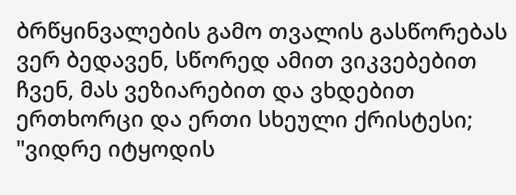ბრწყინვალების გამო თვალის გასწორებას ვერ ბედავენ, სწორედ ამით ვიკვებებით ჩვენ, მას ვეზიარებით და ვხდებით ერთხორცი და ერთი სხეული ქრისტესი; "ვიდრე იტყოდის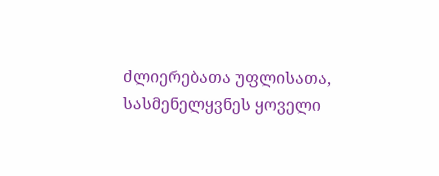ძლიერებათა უფლისათა, სასმენელყვნეს ყოველი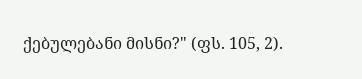ქებულებანი მისნი?" (ფს. 105, 2).